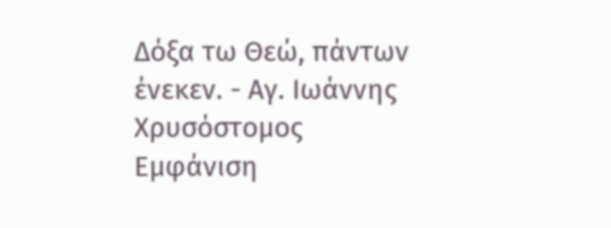Δόξα τω Θεώ, πάντων ένεκεν. - Αγ. Ιωάννης Χρυσόστομος
Εμφάνιση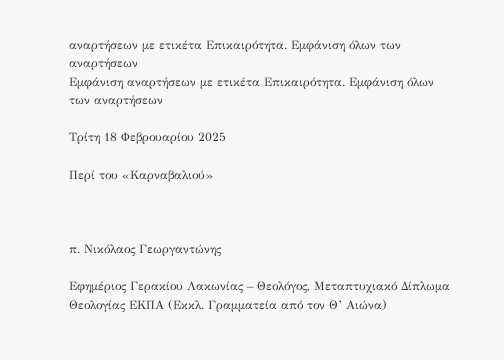αναρτήσεων με ετικέτα Επικαιρότητα. Εμφάνιση όλων των αναρτήσεων
Εμφάνιση αναρτήσεων με ετικέτα Επικαιρότητα. Εμφάνιση όλων των αναρτήσεων

Τρίτη 18 Φεβρουαρίου 2025

Περί του «Καρναβαλιού»



π. Νικόλαος Γεωργαντώνης

Εφημέριος Γερακίου Λακωνίας – Θεολόγος, Μεταπτυχιακό Δίπλωμα Θεολογίας ΕΚΠΑ (Εκκλ. Γραμματεία από τον Θ’ Αιώνα)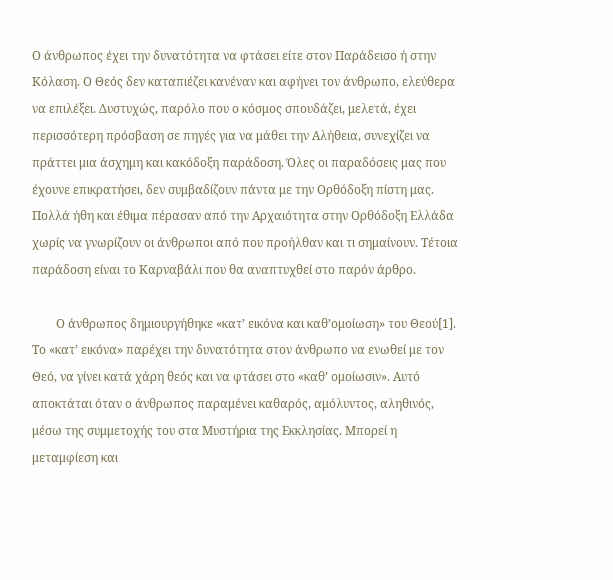Ο άνθρωπος έχει την δυνατότητα να φτάσει είτε στον Παράδεισο ή στην Κόλαση. Ο Θεός δεν καταπιέζει κανέναν και αφήνει τον άνθρωπο, ελεύθερα να επιλέξει. Δυστυχώς, παρόλο που ο κόσμος σπουδάζει, μελετά, έχει περισσότερη πρόσβαση σε πηγές για να μάθει την Αλήθεια, συνεχίζει να πράττει μια άσχημη και κακόδοξη παράδοση. Όλες οι παραδόσεις μας που έχουνε επικρατήσει, δεν συμβαδίζουν πάντα με την Ορθόδοξη πίστη μας. Πολλά ήθη και έθιμα πέρασαν από την Αρχαιότητα στην Ορθόδοξη Ελλάδα χωρίς να γνωρίζουν οι άνθρωποι από που προήλθαν και τι σημαίνουν. Τέτοια παράδοση είναι το Καρναβάλι που θα αναπτυχθεί στο παρόν άρθρο.

        Ο άνθρωπος δημιουργήθηκε «κατ’ εικόνα και καθ’ομοίωση» του Θεού[1]. Το «κατ’ εικόνα» παρέχει την δυνατότητα στον άνθρωπο να ενωθεί με τον Θεό, να γίνει κατά χάρη θεός και να φτάσει στο «καθ’ ομοίωσιν». Αυτό αποκτάται όταν ο άνθρωπος παραμένει καθαρός, αμόλυντος, αληθινός, μέσω της συμμετοχής του στα Μυστήρια της Εκκλησίας. Μπορεί η μεταμφίεση και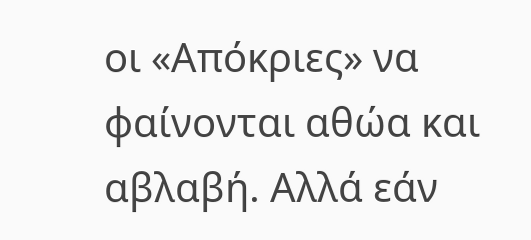οι «Απόκριες» να φαίνονται αθώα και αβλαβή. Αλλά εάν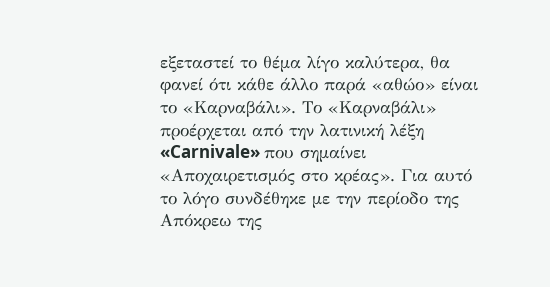εξεταστεί το θέμα λίγο καλύτερα, θα φανεί ότι κάθε άλλο παρά «αθώο» είναι το «Καρναβάλι». Το «Καρναβάλι» προέρχεται από την λατινική λέξη «Carnivale» που σημαίνει «Αποχαιρετισμός στο κρέας». Για αυτό το λόγο συνδέθηκε με την περίοδο της Απόκρεω της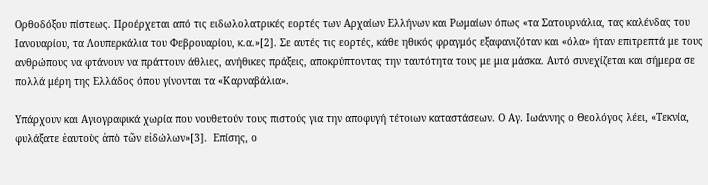Ορθοδόξου πίστεως. Προέρχεται από τις ειδωλολατρικές εορτές των Αρχαίων Ελλήνων και Ρωμαίων όπως «τα Σατουρνάλια, τας καλένδας του Ιανουαρίου, τα Λουπερκάλια του Φεβρουαρίου, κ.α.»[2]. Σε αυτές τις εορτές, κάθε ηθικός φραγμός εξαφανιζόταν και «όλα» ήταν επιτρεπτά με τους ανθρώπους να φτάνουν να πράττουν άθλιες, ανήθικες πράξεις, αποκρύπτοντας την ταυτότητα τους με μια μάσκα. Αυτό συνεχίζεται και σήμερα σε πολλά μέρη της Ελλάδος όπου γίνονται τα «Καρναβάλια».

Υπάρχουν και Αγιογραφικά χωρία που νουθετούν τους πιστούς για την αποφυγή τέτοιων καταστάσεων. Ο Αγ. Ιωάννης ο Θεολόγος λέει, «Τεκνία, φυλάξατε ἑαυτοὺς ἀπὸ τῶν εἰδώλων»[3].  Επίσης, ο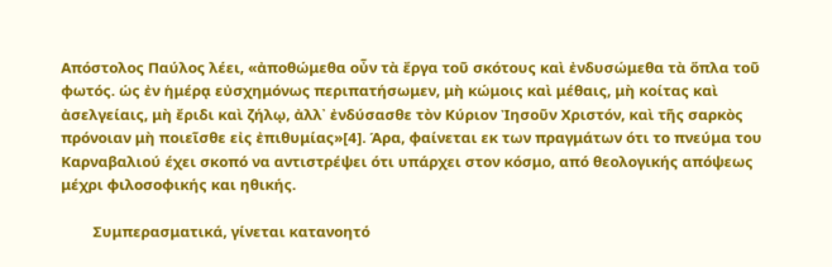Απόστολος Παύλος λέει, «ἀποθώμεθα οὖν τὰ ἔργα τοῦ σκότους καὶ ἐνδυσώμεθα τὰ ὅπλα τοῦ φωτός. ὡς ἐν ἡμέρᾳ εὐσχημόνως περιπατήσωμεν, μὴ κώμοις καὶ μέθαις, μὴ κοίτας καὶ ἀσελγείαις, μὴ ἔριδι καὶ ζήλῳ, ἀλλ᾿ ἐνδύσασθε τὸν Κύριον Ἰησοῦν Χριστόν, καὶ τῆς σαρκὸς πρόνοιαν μὴ ποιεῖσθε εἰς ἐπιθυμίας»[4]. Άρα, φαίνεται εκ των πραγμάτων ότι το πνεύμα του Καρναβαλιού έχει σκοπό να αντιστρέψει ότι υπάρχει στον κόσμο, από θεολογικής απόψεως μέχρι φιλοσοφικής και ηθικής.

        Συμπερασματικά, γίνεται κατανοητό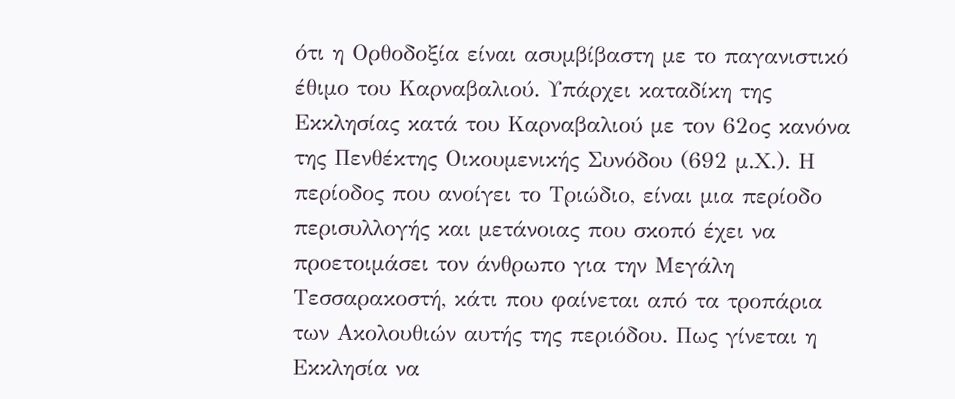ότι η Ορθοδοξία είναι ασυμβίβαστη με το παγανιστικό έθιμο του Καρναβαλιού. Υπάρχει καταδίκη της Εκκλησίας κατά του Καρναβαλιού με τον 62ος κανόνα της Πενθέκτης Οικουμενικής Συνόδου (692 μ.Χ.). Η περίοδος που ανοίγει το Τριώδιο, είναι μια περίοδο περισυλλογής και μετάνοιας που σκοπό έχει να προετοιμάσει τον άνθρωπο για την Μεγάλη Τεσσαρακοστή, κάτι που φαίνεται από τα τροπάρια των Ακολουθιών αυτής της περιόδου. Πως γίνεται η Εκκλησία να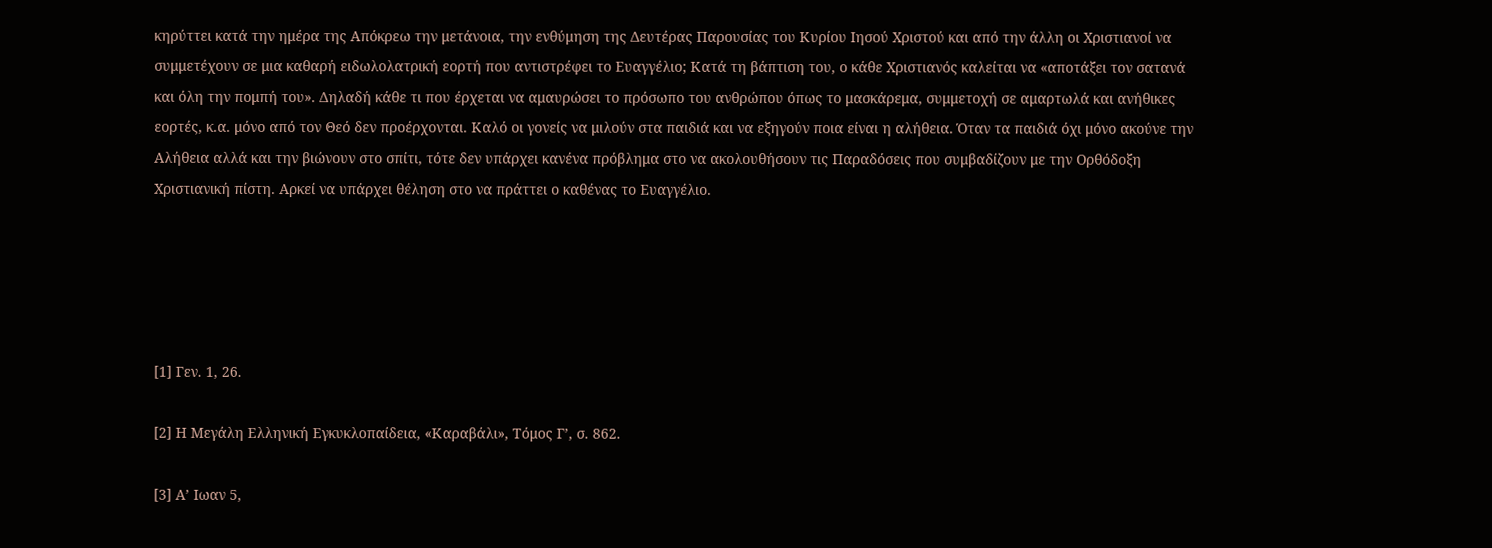κηρύττει κατά την ημέρα της Απόκρεω την μετάνοια, την ενθύμηση της Δευτέρας Παρουσίας του Κυρίου Ιησού Χριστού και από την άλλη οι Χριστιανοί να συμμετέχουν σε μια καθαρή ειδωλολατρική εορτή που αντιστρέφει το Ευαγγέλιο; Κατά τη βάπτιση του, ο κάθε Χριστιανός καλείται να «αποτάξει τον σατανά και όλη την πομπή του». Δηλαδή κάθε τι που έρχεται να αμαυρώσει το πρόσωπο του ανθρώπου όπως το μασκάρεμα, συμμετοχή σε αμαρτωλά και ανήθικες εορτές, κ.α. μόνο από τον Θεό δεν προέρχονται. Καλό οι γονείς να μιλούν στα παιδιά και να εξηγούν ποια είναι η αλήθεια. Όταν τα παιδιά όχι μόνο ακούνε την Αλήθεια αλλά και την βιώνουν στο σπίτι, τότε δεν υπάρχει κανένα πρόβλημα στο να ακολουθήσουν τις Παραδόσεις που συμβαδίζουν με την Ορθόδοξη Χριστιανική πίστη. Αρκεί να υπάρχει θέληση στο να πράττει ο καθένας το Ευαγγέλιο.





[1] Γεν. 1, 26.

[2] Η Μεγάλη Ελληνική Εγκυκλοπαίδεια, «Καραβάλι», Τόμος Γ’, σ. 862.

[3] Α’ Ιωαν 5,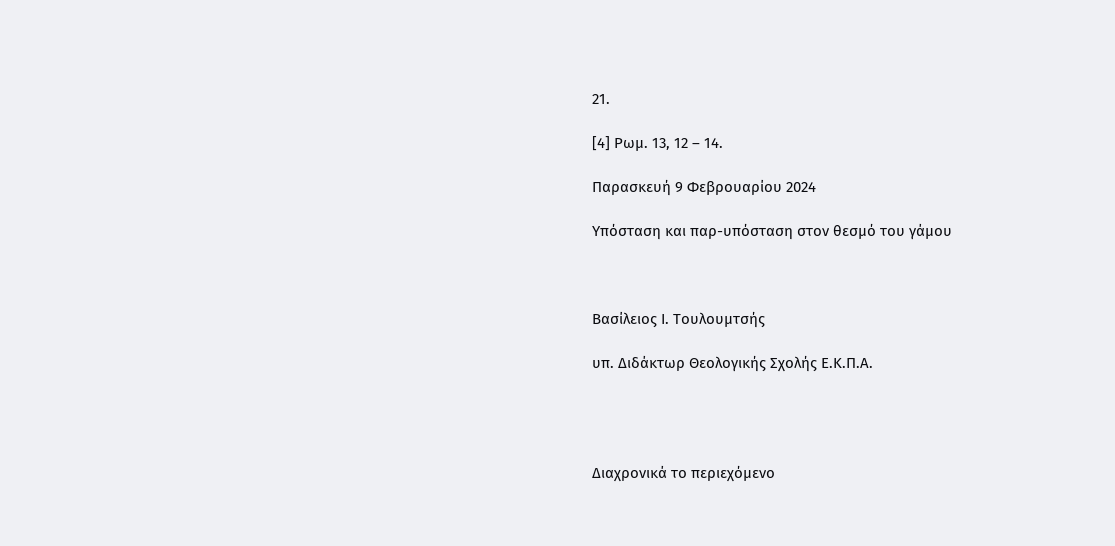21.

[4] Ρωμ. 13, 12 – 14.

Παρασκευή 9 Φεβρουαρίου 2024

Υπόσταση και παρ-υπόσταση στον θεσμό του γάμου



Βασίλειος Ι. Τουλουμτσής

υπ. Διδάκτωρ Θεολογικής Σχολής Ε.Κ.Π.Α.




Διαχρονικά το περιεχόμενο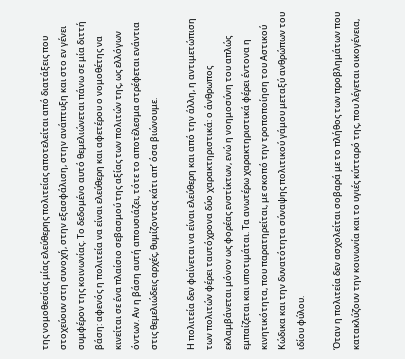της νομοθεσίας μίας ελεύθερης πολιτείας αποτελείται από διατάξεις που στοχεύουν στη συνοχή, στην εξασφάλιση, στην ανάπτυξη και στο εν γένει συμφέρον της κοινωνίας. Το δεδομένο αυτό θεμελιώνεται πάνω σε μία διττή βάση: αφενός η πολιτεία να είναι ελεύθερη και αφετέρου ο νομοθέτης να κινείται σε ένα πλαίσιο σεβασμού της αξίας των πολιτών της, ως ελλόγων όντων. Αν η βάση αυτή απουσιάζει, τότε το αποτέλεσμα στρέφεται ενάντια στις θεμελιώδεις αρχές, θυμίζοντας κάτι απ’ όσα βιώνουμε.

Η πολιτεία δεν φαίνεται να είναι ελεύθερη και από την άλλη, η αντιμετώπιση των πολιτών φέρει ταυτόχρονα δύο χαρακτηριστικά: ο άνθρωπος εκλαμβάνεται μόνον ως φορέας ενστίκτων, ενώ η νοημοσύνη του απλώς εμπαίζεται και υποτιμάται. Τα ανωτέρω χαρακτηριστικά φέρει έντονα η κινητικότητα, που παρατηρείται, με σκοπό την τροποποίηση του Αστικού Κώδικα και την δυνατότητα σύναψης πολιτικού γάμου μεταξύ ανθρώπων του ιδίου φύλου.

Όταν η πολιτεία δεν ασχολείται σοβαρά με το πλήθος των προβλημάτων που κατακλύζουν την κοινωνία και το υγιές κύτταρό της, που λέγεται οικογένεια,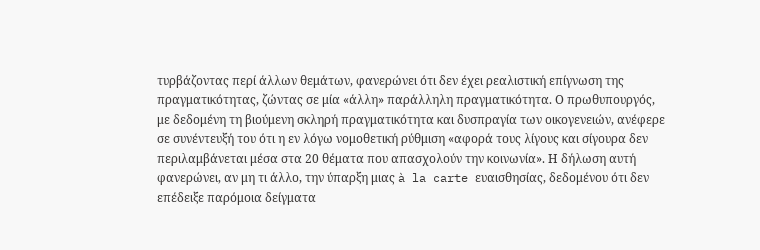τυρβάζοντας περί άλλων θεμάτων, φανερώνει ότι δεν έχει ρεαλιστική επίγνωση της πραγματικότητας, ζώντας σε μία «άλλη» παράλληλη πραγματικότητα. Ο πρωθυπουργός, με δεδομένη τη βιούμενη σκληρή πραγματικότητα και δυσπραγία των οικογενειών, ανέφερε σε συνέντευξή του ότι η εν λόγω νομοθετική ρύθμιση «αφορά τους λίγους και σίγουρα δεν περιλαμβάνεται μέσα στα 20 θέματα που απασχολούν την κοινωνία». Η δήλωση αυτή φανερώνει, αν μη τι άλλο, την ύπαρξη μιας à la carte ευαισθησίας, δεδομένου ότι δεν επέδειξε παρόμοια δείγματα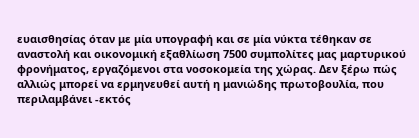ευαισθησίας όταν με μία υπογραφή και σε μία νύκτα τέθηκαν σε αναστολή και οικονομική εξαθλίωση 7500 συμπολίτες μας μαρτυρικού φρονήματος, εργαζόμενοι στα νοσοκομεία της χώρας. Δεν ξέρω πώς αλλιώς μπορεί να ερμηνευθεί αυτή η μανιώδης πρωτοβουλία, που περιλαμβάνει -εκτός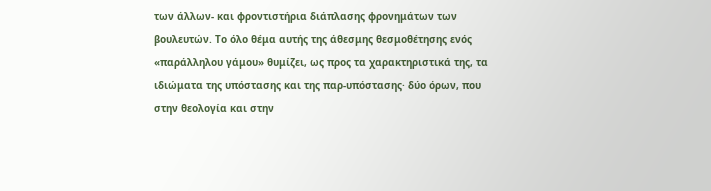των άλλων- και φροντιστήρια διάπλασης φρονημάτων των βουλευτών. Το όλο θέμα αυτής της άθεσμης θεσμοθέτησης ενός «παράλληλου γάμου» θυμίζει, ως προς τα χαρακτηριστικά της, τα ιδιώματα της υπόστασης και της παρ-υπόστασης· δύο όρων, που στην θεολογία και στην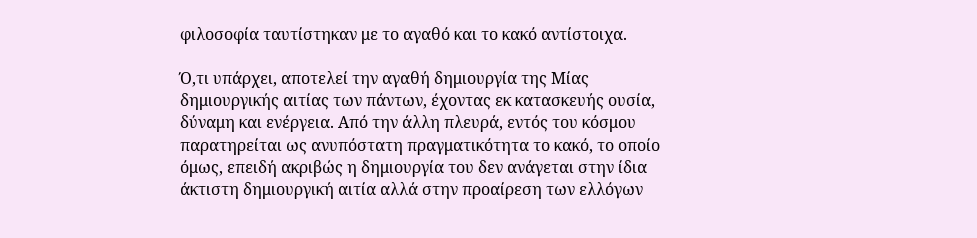φιλοσοφία ταυτίστηκαν με το αγαθό και το κακό αντίστοιχα.

Ό,τι υπάρχει, αποτελεί την αγαθή δημιουργία της Μίας δημιουργικής αιτίας των πάντων, έχοντας εκ κατασκευής ουσία, δύναμη και ενέργεια. Από την άλλη πλευρά, εντός του κόσμου παρατηρείται ως ανυπόστατη πραγματικότητα το κακό, το οποίο όμως, επειδή ακριβώς η δημιουργία του δεν ανάγεται στην ίδια άκτιστη δημιουργική αιτία αλλά στην προαίρεση των ελλόγων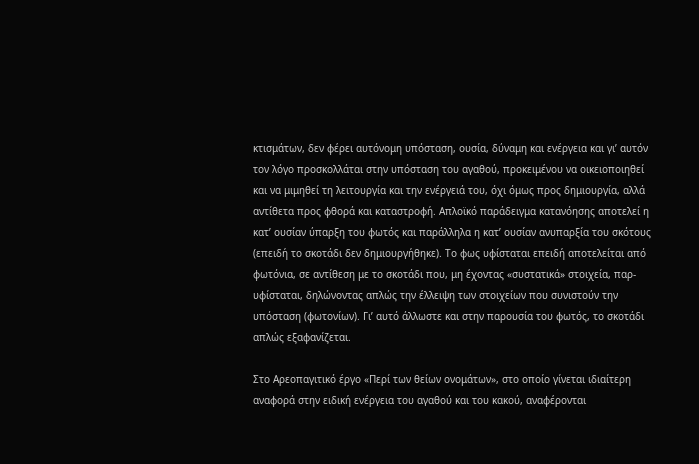κτισμάτων, δεν φέρει αυτόνομη υπόσταση, ουσία, δύναμη και ενέργεια και γι’ αυτόν τον λόγο προσκολλάται στην υπόσταση του αγαθού, προκειμένου να οικειοποιηθεί και να μιμηθεί τη λειτουργία και την ενέργειά του, όχι όμως προς δημιουργία, αλλά αντίθετα προς φθορά και καταστροφή. Απλοϊκό παράδειγμα κατανόησης αποτελεί η κατ’ ουσίαν ύπαρξη του φωτός και παράλληλα η κατ’ ουσίαν ανυπαρξία του σκότους (επειδή το σκοτάδι δεν δημιουργήθηκε). Το φως υφίσταται επειδή αποτελείται από φωτόνια, σε αντίθεση με το σκοτάδι που, μη έχοντας «συστατικά» στοιχεία, παρ-υφίσταται, δηλώνοντας απλώς την έλλειψη των στοιχείων που συνιστούν την υπόσταση (φωτονίων). Γι’ αυτό άλλωστε και στην παρουσία του φωτός, το σκοτάδι απλώς εξαφανίζεται.

Στο Αρεοπαγιτικό έργο «Περί των θείων ονομάτων», στο οποίο γίνεται ιδιαίτερη αναφορά στην ειδική ενέργεια του αγαθού και του κακού, αναφέρονται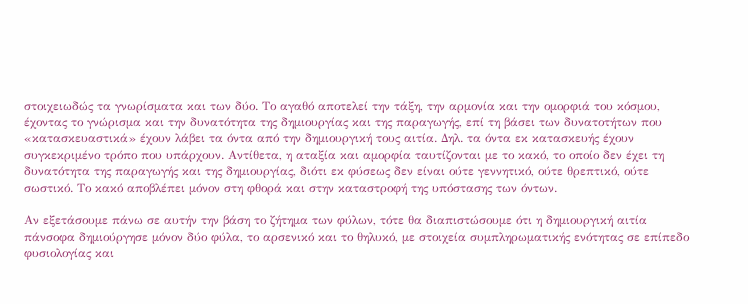στοιχειωδώς τα γνωρίσματα και των δύο. Το αγαθό αποτελεί την τάξη, την αρμονία και την ομορφιά του κόσμου, έχοντας το γνώρισμα και την δυνατότητα της δημιουργίας και της παραγωγής, επί τη βάσει των δυνατοτήτων που «κατασκευαστικά» έχουν λάβει τα όντα από την δημιουργική τους αιτία. Δηλ. τα όντα εκ κατασκευής έχουν συγκεκριμένο τρόπο που υπάρχουν. Αντίθετα, η αταξία και αμορφία ταυτίζονται με το κακό, το οποίο δεν έχει τη δυνατότητα της παραγωγής και της δημιουργίας, διότι εκ φύσεως δεν είναι ούτε γεννητικό, ούτε θρεπτικό, ούτε σωστικό. Το κακό αποβλέπει μόνον στη φθορά και στην καταστροφή της υπόστασης των όντων.

Αν εξετάσουμε πάνω σε αυτήν την βάση το ζήτημα των φύλων, τότε θα διαπιστώσουμε ότι η δημιουργική αιτία πάνσοφα δημιούργησε μόνον δύο φύλα, το αρσενικό και το θηλυκό, με στοιχεία συμπληρωματικής ενότητας σε επίπεδο φυσιολογίας και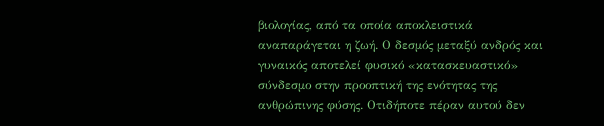βιολογίας, από τα οποία αποκλειστικά αναπαράγεται η ζωή. Ο δεσμός μεταξύ ανδρός και γυναικός αποτελεί φυσικό «κατασκευαστικό» σύνδεσμο στην προοπτική της ενότητας της ανθρώπινης φύσης. Οτιδήποτε πέραν αυτού δεν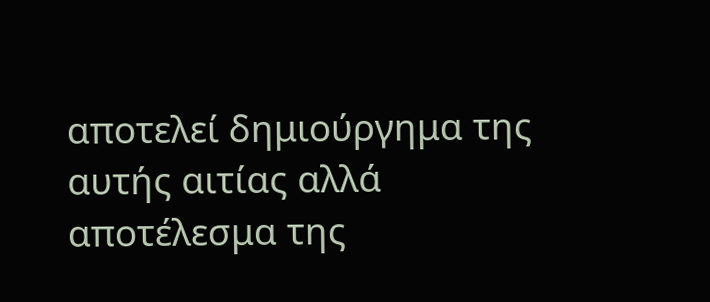αποτελεί δημιούργημα της αυτής αιτίας αλλά αποτέλεσμα της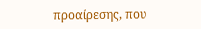προαίρεσης, που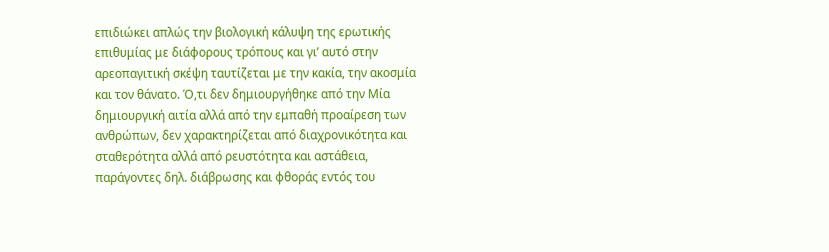επιδιώκει απλώς την βιολογική κάλυψη της ερωτικής επιθυμίας με διάφορους τρόπους και γι’ αυτό στην αρεοπαγιτική σκέψη ταυτίζεται με την κακία, την ακοσμία και τον θάνατο. Ό,τι δεν δημιουργήθηκε από την Μία δημιουργική αιτία αλλά από την εμπαθή προαίρεση των ανθρώπων, δεν χαρακτηρίζεται από διαχρονικότητα και σταθερότητα αλλά από ρευστότητα και αστάθεια, παράγοντες δηλ. διάβρωσης και φθοράς εντός του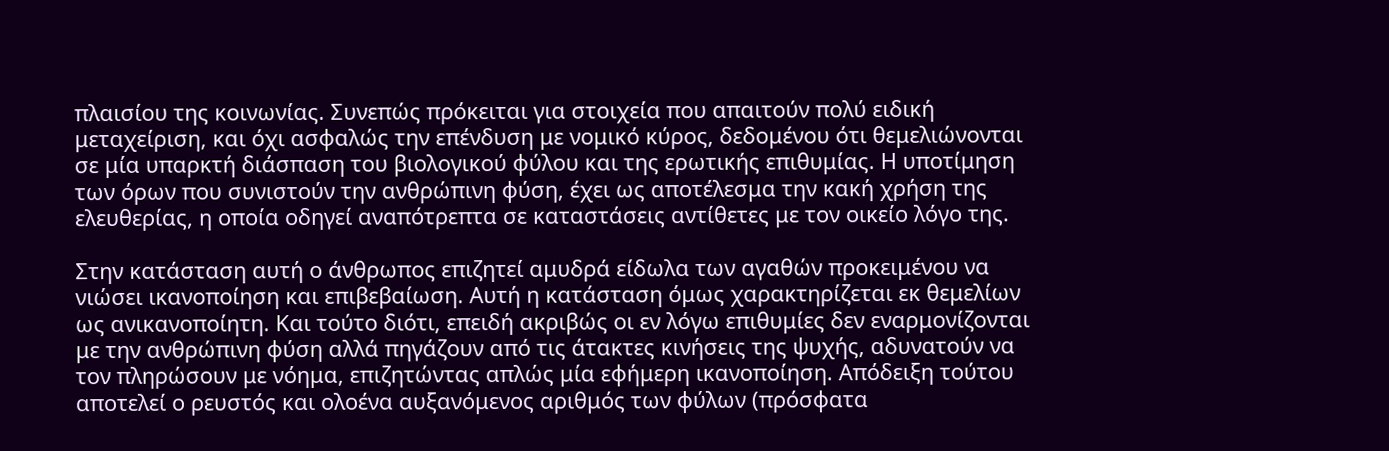πλαισίου της κοινωνίας. Συνεπώς πρόκειται για στοιχεία που απαιτούν πολύ ειδική μεταχείριση, και όχι ασφαλώς την επένδυση με νομικό κύρος, δεδομένου ότι θεμελιώνονται σε μία υπαρκτή διάσπαση του βιολογικού φύλου και της ερωτικής επιθυμίας. Η υποτίμηση των όρων που συνιστούν την ανθρώπινη φύση, έχει ως αποτέλεσμα την κακή χρήση της ελευθερίας, η οποία οδηγεί αναπότρεπτα σε καταστάσεις αντίθετες με τον οικείο λόγο της.

Στην κατάσταση αυτή ο άνθρωπος επιζητεί αμυδρά είδωλα των αγαθών προκειμένου να νιώσει ικανοποίηση και επιβεβαίωση. Αυτή η κατάσταση όμως χαρακτηρίζεται εκ θεμελίων ως ανικανοποίητη. Και τούτο διότι, επειδή ακριβώς οι εν λόγω επιθυμίες δεν εναρμονίζονται με την ανθρώπινη φύση αλλά πηγάζουν από τις άτακτες κινήσεις της ψυχής, αδυνατούν να τον πληρώσουν με νόημα, επιζητώντας απλώς μία εφήμερη ικανοποίηση. Απόδειξη τούτου αποτελεί ο ρευστός και ολοένα αυξανόμενος αριθμός των φύλων (πρόσφατα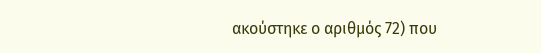ακούστηκε ο αριθμός 72) που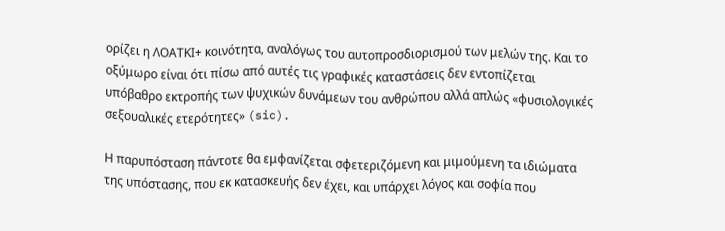ορίζει η ΛΟΑΤΚΙ+ κοινότητα, αναλόγως του αυτοπροσδιορισμού των μελών της. Και το οξύμωρο είναι ότι πίσω από αυτές τις γραφικές καταστάσεις δεν εντοπίζεται υπόβαθρο εκτροπής των ψυχικών δυνάμεων του ανθρώπου αλλά απλώς «φυσιολογικές σεξουαλικές ετερότητες» (sic).

Η παρυπόσταση πάντοτε θα εμφανίζεται σφετεριζόμενη και μιμούμενη τα ιδιώματα της υπόστασης, που εκ κατασκευής δεν έχει, και υπάρχει λόγος και σοφία που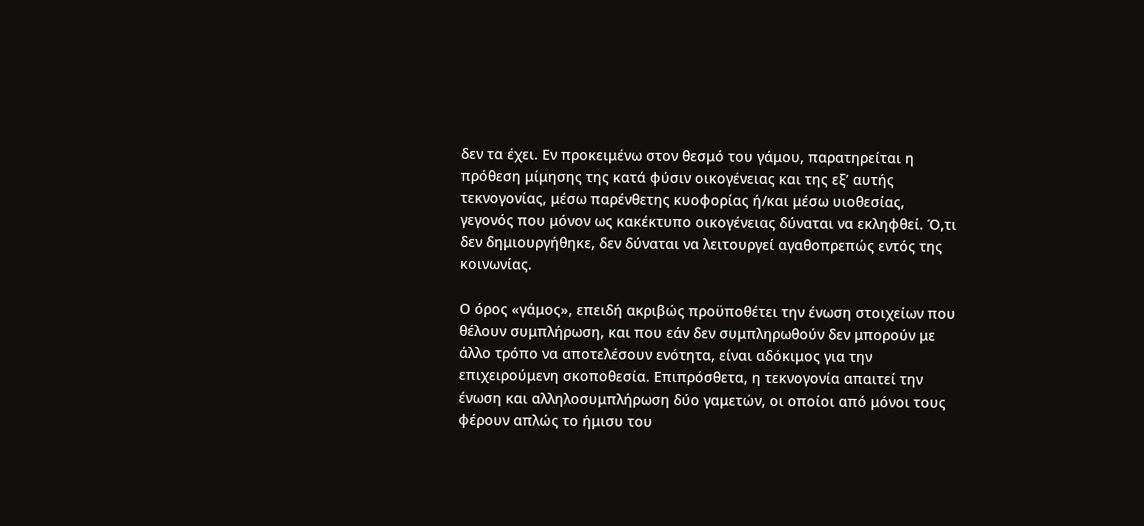δεν τα έχει. Εν προκειμένω στον θεσμό του γάμου, παρατηρείται η πρόθεση μίμησης της κατά φύσιν οικογένειας και της εξ’ αυτής τεκνογονίας, μέσω παρένθετης κυοφορίας ή/και μέσω υιοθεσίας, γεγονός που μόνον ως κακέκτυπο οικογένειας δύναται να εκληφθεί. Ό,τι δεν δημιουργήθηκε, δεν δύναται να λειτουργεί αγαθοπρεπώς εντός της κοινωνίας.

Ο όρος «γάμος», επειδή ακριβώς προϋποθέτει την ένωση στοιχείων που θέλουν συμπλήρωση, και που εάν δεν συμπληρωθούν δεν μπορούν με άλλο τρόπο να αποτελέσουν ενότητα, είναι αδόκιμος για την επιχειρούμενη σκοποθεσία. Επιπρόσθετα, η τεκνογονία απαιτεί την ένωση και αλληλοσυμπλήρωση δύο γαμετών, οι οποίοι από μόνοι τους φέρουν απλώς το ήμισυ του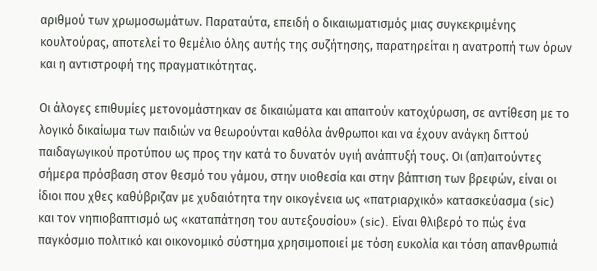αριθμού των χρωμοσωμάτων. Παραταύτα, επειδή ο δικαιωματισμός μιας συγκεκριμένης κουλτούρας, αποτελεί το θεμέλιο όλης αυτής της συζήτησης, παρατηρείται η ανατροπή των όρων και η αντιστροφή της πραγματικότητας.

Οι άλογες επιθυμίες μετονομάστηκαν σε δικαιώματα και απαιτούν κατοχύρωση, σε αντίθεση με το λογικό δικαίωμα των παιδιών να θεωρούνται καθόλα άνθρωποι και να έχουν ανάγκη διττού παιδαγωγικού προτύπου ως προς την κατά το δυνατόν υγιή ανάπτυξή τους. Οι (απ)αιτούντες σήμερα πρόσβαση στον θεσμό του γάμου, στην υιοθεσία και στην βάπτιση των βρεφών, είναι οι ίδιοι που χθες καθύβριζαν με χυδαιότητα την οικογένεια ως «πατριαρχικό» κατασκεύασμα (sic) και τον νηπιοβαπτισμό ως «καταπάτηση του αυτεξουσίου» (sic). Είναι θλιβερό το πώς ένα παγκόσμιο πολιτικό και οικονομικό σύστημα χρησιμοποιεί με τόση ευκολία και τόση απανθρωπιά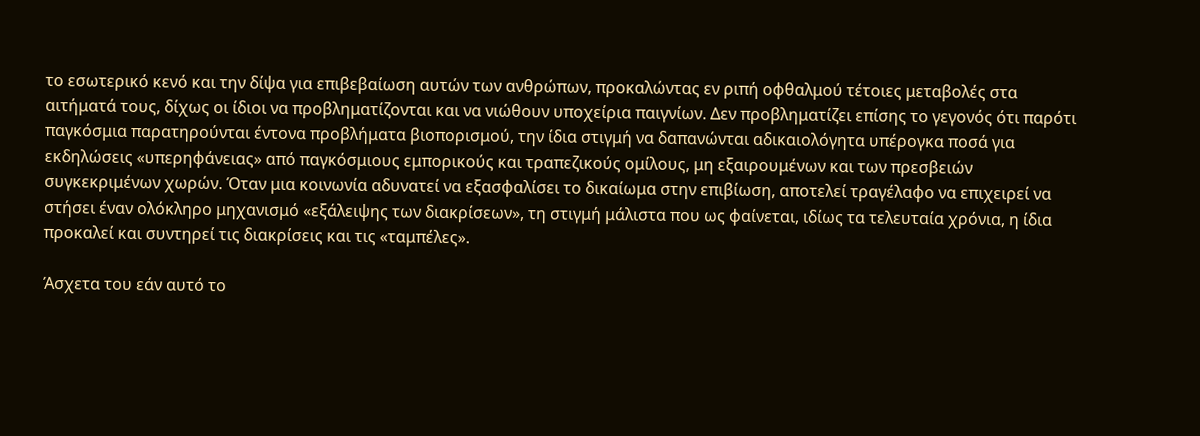το εσωτερικό κενό και την δίψα για επιβεβαίωση αυτών των ανθρώπων, προκαλώντας εν ριπή οφθαλμού τέτοιες μεταβολές στα αιτήματά τους, δίχως οι ίδιοι να προβληματίζονται και να νιώθουν υποχείρια παιγνίων. Δεν προβληματίζει επίσης το γεγονός ότι παρότι παγκόσμια παρατηρούνται έντονα προβλήματα βιοπορισμού, την ίδια στιγμή να δαπανώνται αδικαιολόγητα υπέρογκα ποσά για εκδηλώσεις «υπερηφάνειας» από παγκόσμιους εμπορικούς και τραπεζικούς ομίλους, μη εξαιρουμένων και των πρεσβειών συγκεκριμένων χωρών. Όταν μια κοινωνία αδυνατεί να εξασφαλίσει το δικαίωμα στην επιβίωση, αποτελεί τραγέλαφο να επιχειρεί να στήσει έναν ολόκληρο μηχανισμό «εξάλειψης των διακρίσεων», τη στιγμή μάλιστα που ως φαίνεται, ιδίως τα τελευταία χρόνια, η ίδια προκαλεί και συντηρεί τις διακρίσεις και τις «ταμπέλες».

Άσχετα του εάν αυτό το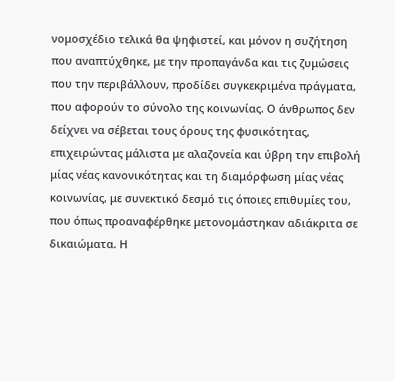νομοσχέδιο τελικά θα ψηφιστεί, και μόνον η συζήτηση που αναπτύχθηκε, με την προπαγάνδα και τις ζυμώσεις που την περιβάλλουν, προδίδει συγκεκριμένα πράγματα, που αφορούν το σύνολο της κοινωνίας. Ο άνθρωπος δεν δείχνει να σέβεται τους όρους της φυσικότητας, επιχειρώντας μάλιστα με αλαζονεία και ύβρη την επιβολή μίας νέας κανονικότητας και τη διαμόρφωση μίας νέας κοινωνίας, με συνεκτικό δεσμό τις όποιες επιθυμίες του, που όπως προαναφέρθηκε μετονομάστηκαν αδιάκριτα σε δικαιώματα. Η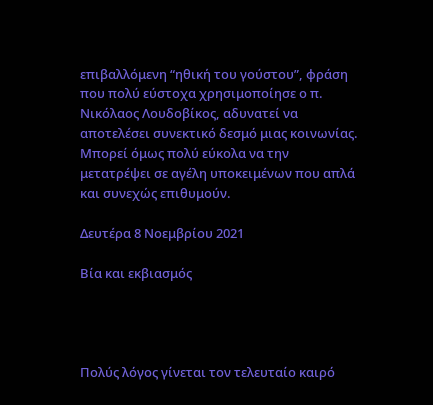επιβαλλόμενη “ηθική του γούστου”, φράση που πολύ εύστοχα χρησιμοποίησε ο π. Νικόλαος Λουδοβίκος, αδυνατεί να αποτελέσει συνεκτικό δεσμό μιας κοινωνίας. Μπορεί όμως πολύ εύκολα να την μετατρέψει σε αγέλη υποκειμένων που απλά και συνεχώς επιθυμούν.

Δευτέρα 8 Νοεμβρίου 2021

Βία και εκβιασμός




Πολύς λόγος γίνεται τον τελευταίο καιρό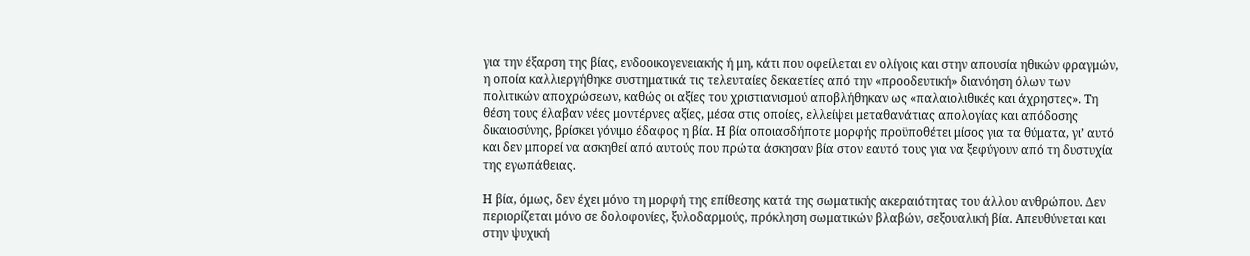για την έξαρση της βίας, ενδοοικογενειακής ή μη, κάτι που οφείλεται εν ολίγοις και στην απουσία ηθικών φραγμών, η οποία καλλιεργήθηκε συστηματικά τις τελευταίες δεκαετίες από την «προοδευτική» διανόηση όλων των πολιτικών αποχρώσεων, καθώς οι αξίες του χριστιανισμού αποβλήθηκαν ως «παλαιολιθικές και άχρηστες». Τη θέση τους έλαβαν νέες μοντέρνες αξίες, μέσα στις οποίες, ελλείψει μεταθανάτιας απολογίας και απόδοσης δικαιοσύνης, βρίσκει γόνιμο έδαφος η βία. Η βία οποιασδήποτε μορφής προϋποθέτει μίσος για τα θύματα, γι’ αυτό και δεν μπορεί να ασκηθεί από αυτούς που πρώτα άσκησαν βία στον εαυτό τους για να ξεφύγουν από τη δυστυχία της εγωπάθειας.

Η βία, όμως, δεν έχει μόνο τη μορφή της επίθεσης κατά της σωματικής ακεραιότητας του άλλου ανθρώπου. Δεν περιορίζεται μόνο σε δολοφονίες, ξυλοδαρμούς, πρόκληση σωματικών βλαβών, σεξουαλική βία. Απευθύνεται και στην ψυχική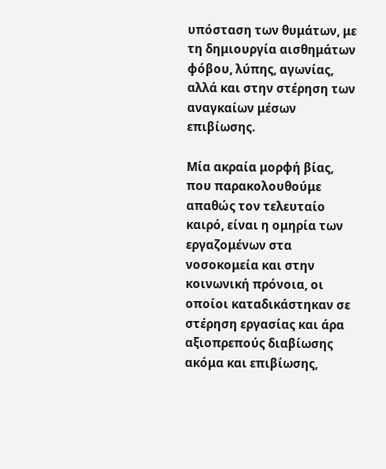υπόσταση των θυμάτων, με τη δημιουργία αισθημάτων φόβου, λύπης, αγωνίας, αλλά και στην στέρηση των αναγκαίων μέσων επιβίωσης.

Μία ακραία μορφή βίας, που παρακολουθούμε απαθώς τον τελευταίο καιρό, είναι η ομηρία των εργαζομένων στα νοσοκομεία και στην κοινωνική πρόνοια, οι οποίοι καταδικάστηκαν σε στέρηση εργασίας και άρα αξιοπρεπούς διαβίωσης ακόμα και επιβίωσης,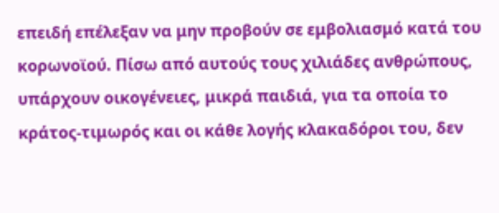επειδή επέλεξαν να μην προβούν σε εμβολιασμό κατά του κορωνοϊού. Πίσω από αυτούς τους χιλιάδες ανθρώπους, υπάρχουν οικογένειες, μικρά παιδιά, για τα οποία το κράτος-τιμωρός και οι κάθε λογής κλακαδόροι του, δεν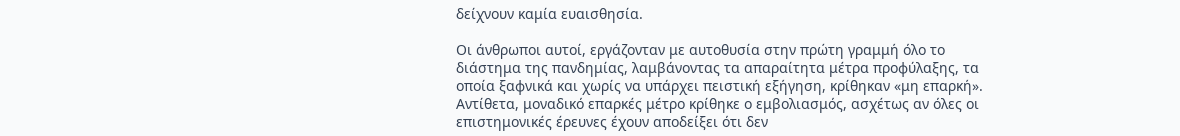δείχνουν καμία ευαισθησία.

Οι άνθρωποι αυτοί, εργάζονταν με αυτοθυσία στην πρώτη γραμμή όλο το διάστημα της πανδημίας, λαμβάνοντας τα απαραίτητα μέτρα προφύλαξης, τα οποία ξαφνικά και χωρίς να υπάρχει πειστική εξήγηση, κρίθηκαν «μη επαρκή». Αντίθετα, μοναδικό επαρκές μέτρο κρίθηκε ο εμβολιασμός, ασχέτως αν όλες οι επιστημονικές έρευνες έχουν αποδείξει ότι δεν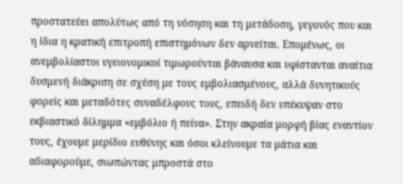προστατεύει απολύτως από τη νόσηση και τη μετάδοση, γεγονός που και η ίδια η κρατική επιτροπή επιστημόνων δεν αρνείται. Επομένως, οι ανεμβολίαστοι υγειονομικοί τιμωρούνται βάναυσα και υφίστανται αναίτια δυσμενή διάκριση σε σχέση με τους εμβολιασμένους, αλλά δυνητικούς φορείς και μεταδότες συναδέλφους τους, επειδή δεν υπέκυψαν στο εκβιαστικό δίλημμα «εμβόλιο ή πείνα». Στην ακραία μορφή βίας εναντίον τους, έχουμε μερίδιο ευθύνης και όσοι κλείνουμε τα μάτια και αδιαφορούμε, σιωπώντας μπροστά στο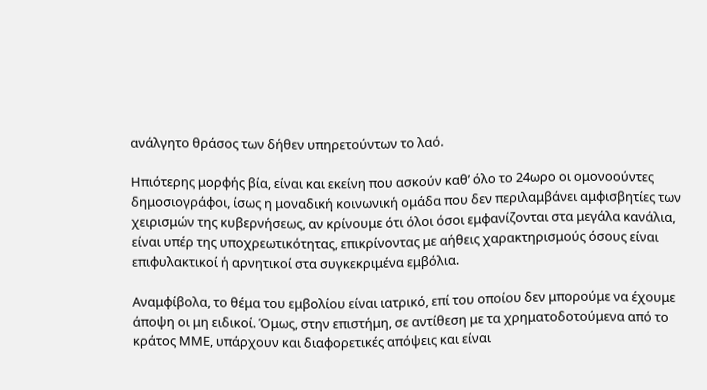ανάλγητο θράσος των δήθεν υπηρετούντων το λαό.

Ηπιότερης μορφής βία, είναι και εκείνη που ασκούν καθ’ όλο το 24ωρο οι ομονοούντες δημοσιογράφοι, ίσως η μοναδική κοινωνική ομάδα που δεν περιλαμβάνει αμφισβητίες των χειρισμών της κυβερνήσεως, αν κρίνουμε ότι όλοι όσοι εμφανίζονται στα μεγάλα κανάλια, είναι υπέρ της υποχρεωτικότητας, επικρίνοντας με αήθεις χαρακτηρισμούς όσους είναι επιφυλακτικοί ή αρνητικοί στα συγκεκριμένα εμβόλια.

Αναμφίβολα, το θέμα του εμβολίου είναι ιατρικό, επί του οποίου δεν μπορούμε να έχουμε άποψη οι μη ειδικοί. Όμως, στην επιστήμη, σε αντίθεση με τα χρηματοδοτούμενα από το κράτος ΜΜΕ, υπάρχουν και διαφορετικές απόψεις και είναι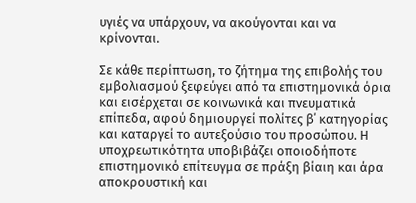υγιές να υπάρχουν, να ακούγονται και να κρίνονται.

Σε κάθε περίπτωση, το ζήτημα της επιβολής του εμβολιασμού ξεφεύγει από τα επιστημονικά όρια και εισέρχεται σε κοινωνικά και πνευματικά επίπεδα, αφού δημιουργεί πολίτες β΄ κατηγορίας και καταργεί το αυτεξούσιο του προσώπου. Η υποχρεωτικότητα υποβιβάζει οποιοδήποτε επιστημονικό επίτευγμα σε πράξη βίαιη και άρα αποκρουστική και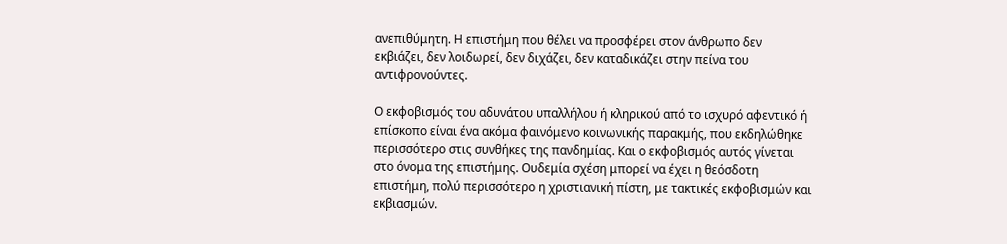ανεπιθύμητη. Η επιστήμη που θέλει να προσφέρει στον άνθρωπο δεν εκβιάζει, δεν λοιδωρεί, δεν διχάζει, δεν καταδικάζει στην πείνα του αντιφρονούντες.

Ο εκφοβισμός του αδυνάτου υπαλλήλου ή κληρικού από το ισχυρό αφεντικό ή επίσκοπο είναι ένα ακόμα φαινόμενο κοινωνικής παρακμής, που εκδηλώθηκε περισσότερο στις συνθήκες της πανδημίας. Και ο εκφοβισμός αυτός γίνεται στο όνομα της επιστήμης. Ουδεμία σχέση μπορεί να έχει η θεόσδοτη επιστήμη, πολύ περισσότερο η χριστιανική πίστη, με τακτικές εκφοβισμών και εκβιασμών.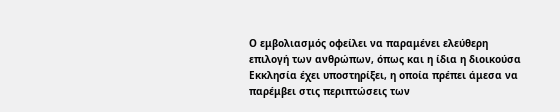Ο εμβολιασμός οφείλει να παραμένει ελεύθερη επιλογή των ανθρώπων, όπως και η ίδια η διοικούσα Εκκλησία έχει υποστηρίξει, η οποία πρέπει άμεσα να παρέμβει στις περιπτώσεις των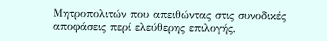Μητροπολιτών που απειθώντας στις συνοδικές αποφάσεις περί ελεύθερης επιλογής,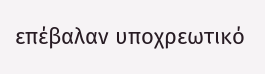επέβαλαν υποχρεωτικό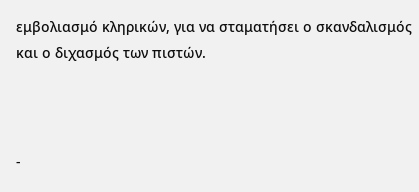εμβολιασμό κληρικών, για να σταματήσει ο σκανδαλισμός και ο διχασμός των πιστών.



-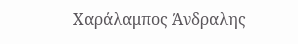Χαράλαμπος Άνδραλης